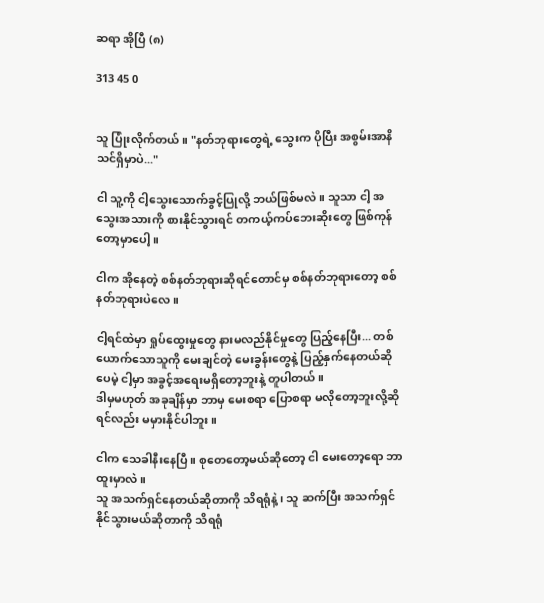ဆရာ အိုပြီ (၈)

313 45 0


သူ ပြုံးလိုက်တယ်။ "နတ်ဘုရားတွေရဲ့ သွေးက ပိုပြီး အစွမ်းအာနိသင်ရှိမှာပဲ..."

ငါ သူ့ကို ငါ့သွေးသောက်ခွင့်ပြုလို့ ဘယ်ဖြစ်မလဲ။ သူသာ ငါ့ အသွေးအသားကို စားနိုင်သွားရင် တကယ့်ကပ်ဘေးဆိုးတွေ ဖြစ်ကုန်တော့မှာပေါ့။

ငါက အိုနေတဲ့ စစ်နတ်ဘုရားဆိုရင်တောင်မှ စစ်နတ်ဘုရားတော့ စစ်နတ်ဘုရားပဲလေ။

ငါ့ရင်ထဲမှာ ရှုပ်ထွေးမှုတွေ နားမလည်နိုင်မှုတွေ ပြည့်နေပြီး... တစ်ယောက်သောသူကို မေးချင်တဲ့ မေးခွန်းတွေနဲ့ ပြည့်နှက်နေတယ်ဆိုပေမဲ့ ငါ့မှာ အခွင့်အရေးမရှိတော့ဘူးနဲ့ တူပါတယ်။
ဒါမှမဟုတ် အခုချိန်မှာ ဘာမှ မေးစရာ ပြောစရာ မလိုတော့ဘူးလို့ဆိုရင်လည်း မမှားနိုင်ပါဘူး။

ငါက သေခါနီးနေပြီ။ စုတေတော့မယ်ဆိုတော့ ငါ မေးတော့ရော ဘာထူးမှာလဲ။
သူ အသက်ရှင်နေတယ်ဆိုတာကို သိရရုံနဲ့၊ သူ ဆက်ပြီး အသက်ရှင်နိုင်သွားမယ်ဆိုတာကို သိရရုံ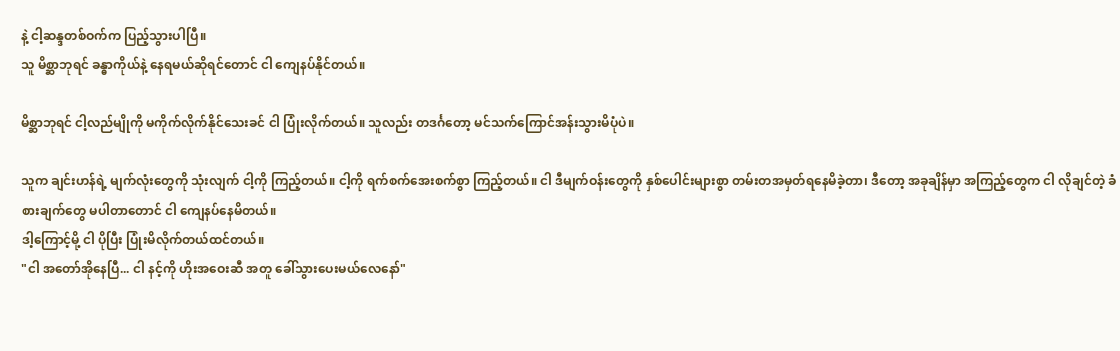နဲ့ ငါ့ဆန္ဒတစ်ဝက်က ပြည့်သွားပါပြီ။
သူ မိစ္ဆာဘုရင် ခန္ဓာကိုယ်နဲ့ နေရမယ်ဆိုရင်တောင် ငါ ကျေနပ်နိုင်တယ်။

မိစ္ဆာဘုရင် ငါ့လည်မျိုကို မကိုက်လိုက်နိုင်သေးခင် ငါ ပြုံးလိုက်တယ်။ သူလည်း တဒင်္ဂတော့ မင်သက်ကြောင်အန်းသွားမိပုံပဲ။

သူက ချင်းဟန်ရဲ့ မျက်လုံးတွေကို သုံးလျက် ငါ့ကို ကြည့်တယ်။ ငါ့ကို ရက်စက်အေးစက်စွာ ကြည့်တယ်။ ငါ ဒီမျက်ဝန်းတွေကို နှစ်ပေါင်းများစွာ တမ်းတအမှတ်ရနေမိခဲ့တာ၊ ဒီတော့ အခုချိန်မှာ အကြည့်တွေက ငါ လိုချင်တဲ့ ခံစားချက်တွေ မပါတာတောင် ငါ ကျေနပ်နေမိတယ်။
ဒါ့ကြောင့်မို့ ငါ ပိုပြီး ပြုံးမိလိုက်တယ်ထင်တယ်။
"ငါ အတော်အိုနေပြီ... ငါ နင့်ကို ဟိုးအဝေးဆီ အတူ ခေါ်သွားပေးမယ်လေနော်"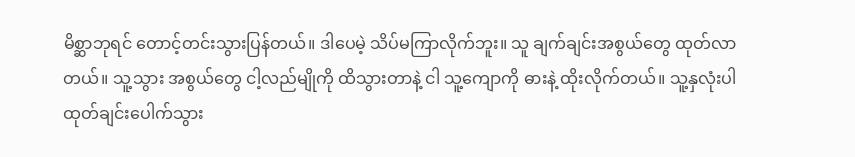မိစ္ဆာဘုရင် တောင့်တင်းသွားပြန်တယ်။ ဒါပေမဲ့ သိပ်မကြာလိုက်ဘူး။ သူ ချက်ချင်းအစွယ်တွေ ထုတ်လာတယ်။ သူ့သွား အစွယ်တွေ ငါ့လည်မျိုကို ထိသွားတာနဲ့ ငါ သူ့ကျောကို ဓားနဲ့ ထိုးလိုက်တယ်။ သူ့နှလုံးပါ ထုတ်ချင်းပေါက်သွား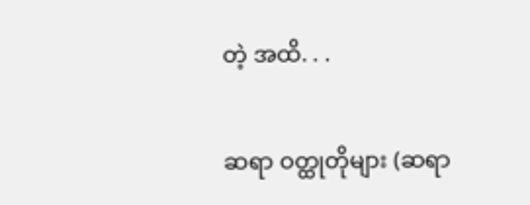တဲ့ အထိ. . .

ဆရာ ဝတ္ထုတိုများ (ဆရာ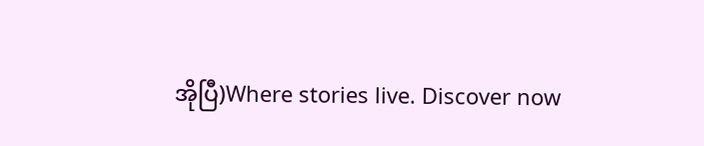အိုပြီ)Where stories live. Discover now